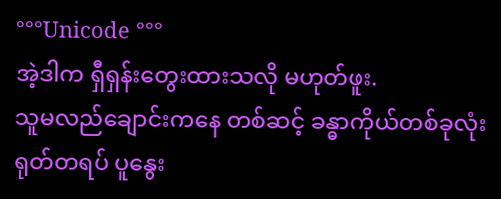°°°Unicode °°°
အဲ့ဒါက ရှီရှန်းတွေးထားသလို မဟုတ်ဖူး.
သူမလည်ချောင်းကနေ တစ်ဆင့် ခန္ဓာကိုယ်တစ်ခုလုံး ရုတ်တရပ် ပူနွေး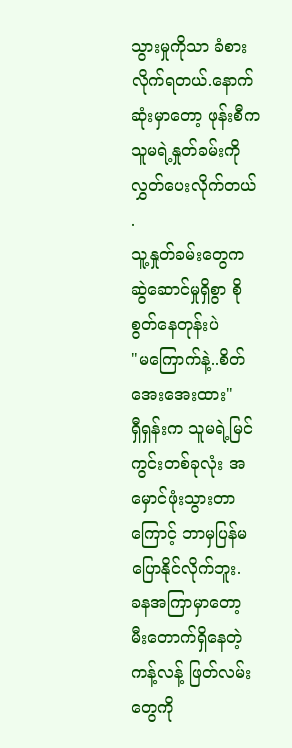သွားမှုကိုသာ ခံစားလိုက်ရတယ်.နောက်ဆုံးမှာတော့ ဖုန်းစီက သူမရဲ့နှုတ်ခမ်းကိုလွှတ်ပေးလိုက်တယ် .
သူ့နှုတ်ခမ်းတွေက ဆွဲဆောင်မှုရှိစွာ စိုစွတ်နေတုန်းပဲ
"မကြောက်နဲ့..စိတ်အေးအေးထား"
ရှီရှန်းက သူမရဲ့မြင်ကွင်းတစ်ခုလုံး အမှောင်ဖုံးသွားတာကြောင့် ဘာမှပြန်မပြောနိုင်လိုက်ဘူး.
ခနအကြာမှာတော့ မီးတောက်ရှိနေတဲ့ ကန့်လန့် ဖြတ်လမ်းတွေကို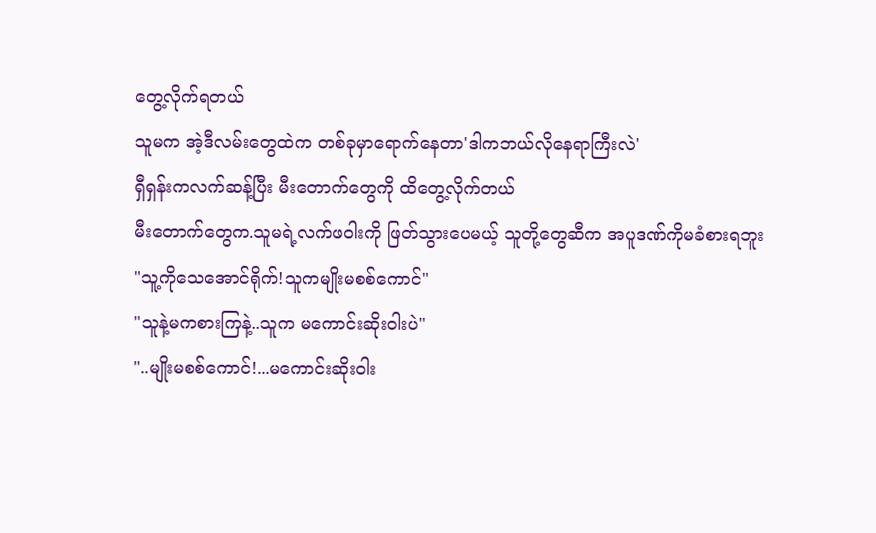တွေ့လိုက်ရတယ်
သူမက အဲ့ဒီလမ်းတွေထဲက တစ်ခုမှာရောက်နေတာ'ဒါကဘယ်လိုနေရာကြီးလဲ'
ရှီရှန်းကလက်ဆန့်ပြီး မီးတောက်တွေကို ထိတွေ့လိုက်တယ်
မီးတောက်တွေက.သူမရဲ့လက်ဖ၀ါးကို ဖြတ်သွားပေမယ့် သူတို့တွေဆီက အပူဒဏ်ကိုမခံစားရဘူး
"သူ့ကိုသေအောင်ရိုက်!သူကမျိုးမစစ်ကောင်"
"သူနဲ့မကစားကြနဲ့..သူက မကောင်းဆိုး၀ါးပဲ"
"..မျိုးမစစ်ကောင်!...မကောင်းဆိုး၀ါး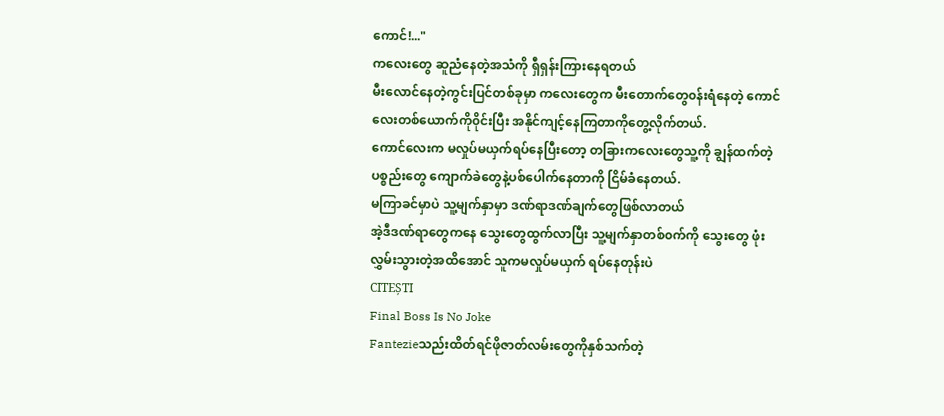ကောင်!..."
ကလေးတွေ ဆူညံနေတဲ့အသံကို ရှီရှန်းကြားနေရတယ်
မီးလောင်နေတဲ့ကွင်းပြင်တစ်ခုမှာ ကလေးတွေက မီးတောက်တွေ၀န်းရံနေတဲ့ ကောင်လေးတစ်ယောက်ကို၀ိုင်းပြီး အနိုင်ကျင့်နေကြတာကိုတွေ့လိုက်တယ်.
ကောင်လေးက မလှုပ်မယှက်ရပ်နေပြီးတော့ တခြားကလေးတွေသူ့ကို ချွန်ထက်တဲ့ပစ္စည်းတွေ ကျောက်ခဲတွေနဲ့ပစ်ပေါက်နေတာကို ငြိမ်ခံနေတယ်.
မကြာခင်မှာပဲ သူ့မျက်နှာမှာ ဒဏ်ရာဒဏ်ချက်တွေဖြစ်လာတယ်
အဲ့ဒီဒဏ်ရာတွေကနေ သွေးတွေထွက်လာပြီး သူ့မျက်နှာတစ်၀က်ကို သွေးတွေ ဖုံးလွှမ်းသွားတဲ့အထိအောင် သူကမလှုပ်မယှက် ရပ်နေတုန်းပဲ
CITEȘTI
Final Boss Is No Joke
Fantezieသည်းထိတ်ရင်ဖိုဇာတ်လမ်းတွေကိုနှစ်သက်တဲ့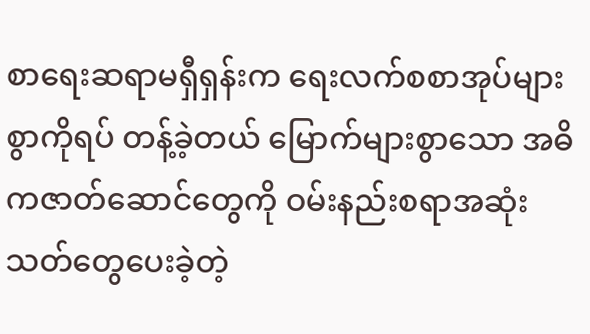စာရေးဆရာမရှီရှန်းက ရေးလက်စစာအုပ်များစွာကိုရပ် တန့်ခဲ့တယ် မြောက်များစွာသော အဓိကဇာတ်ဆောင်တွေကို ဝမ်းနည်းစရာအဆုံးသတ်တွေပေးခဲ့တဲ့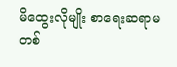မိထွေးလိုမျိုး စာရေးဆရာမတစ်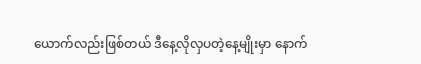ယောက်လည်းဖြစ်တယ် ဒီနေ့လိုလှပတဲ့နေ့မျိုးမှာ နောက်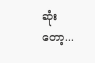ဆုံးတော့...